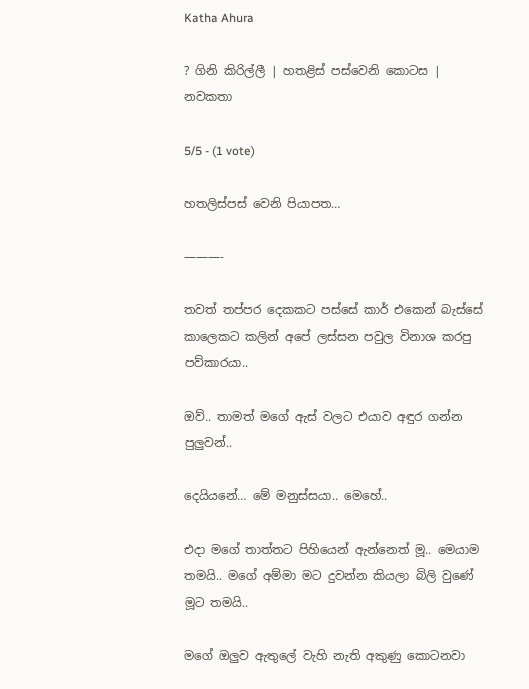Katha Ahura

? ගිනි කිරිල්ලී | හතළිස් පස්වෙනි කොටස | නවකතා

5/5 - (1 vote)

හතලිස්පස් වෙනි පියාපත…

———-

තවත් තප්පර දෙකකට පස්සේ කාර් එකෙන් බැස්සේ කාලෙකට කලින් අපේ ලස්සන පවුල විනාශ කරපු පව්කාරයා..

ඔව්.. තාමත් මගේ ඇස් වලට එයාව අඳුර ගන්න පුලුවන්..

දෙයියනේ… මේ මනුස්සයා.. මෙහේ..

එදා මගේ තාත්තට පිහියෙන් ඇන්නෙත් මූ.. මෙයාම තමයි.. මගේ අම්මා මට දුවන්න කියලා බිලි වුණේ මූට තමයි..

මගේ ඔලුව ඇතුලේ වැහි නැති අකුණු කොටනවා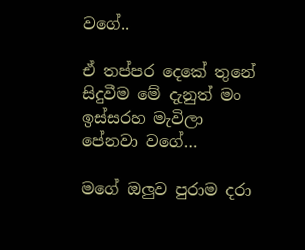වගේ..

ඒ තප්පර දෙකේ තුනේ සිදුවීම මේ දැනුත් මං ඉස්සරහ මැවිලා පේනවා වගේ…

මගේ ඔලුව පුරාම දරා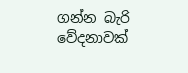ගන්න බැරි වේදනාවක්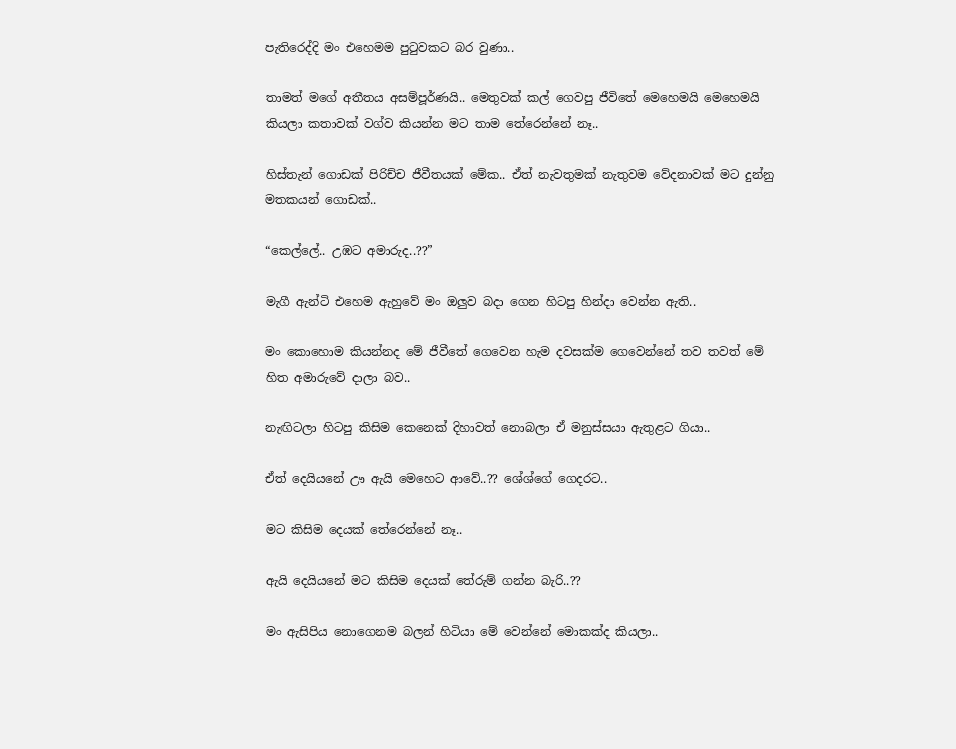පැතිරෙද්දි මං එහෙමම පුටුවකට බර වුණා..

තාමත් මගේ අතීතය අසම්පූර්ණයි.. මෙතුවක් කල් ගෙවපු ජීවිතේ මෙහෙමයි මෙහෙමයි කියලා කතාවක් වග්ව කියන්න මට තාම තේරෙන්නේ නෑ..

හිස්තැන් ගොඩක් පිරිච්ච ජීවීතයක් මේක.. ඒත් නැවතුමක් නැතුවම වේදනාවක් මට දුන්නු මතකයන් ගොඩක්..

“කෙල්ලේ.. උඹට අමාරුද..??”

මැගී ඇන්ටි එහෙම ඇහුවේ මං ඔලුව බදා ගෙන හිටපු හින්දා වෙන්න ඇති..

මං කොහොම කියන්නද මේ ජීවීතේ ගෙවෙන හැම දවසක්ම ගෙවෙන්නේ තව තවත් මේ හිත අමාරුවේ දාලා බව..

නැඟිටලා හිටපු කිසිම කෙනෙක් දිහාවත් නොබලා ඒ මනුස්සයා ඇතුළට ගියා..

ඒත් දෙයියනේ ඌ ඇයි මෙහෙට ආවේ..?? ශේශ්ගේ ගෙදරට..

මට කිසිම දෙයක් තේරෙන්නේ නෑ..

ඇයි දෙයියනේ මට කිසිම දෙයක් තේරුම් ගන්න බැරි..??

මං ඇසිපිය නොගෙනම බලන් හිටියා මේ වෙන්නේ මොකක්ද කියලා..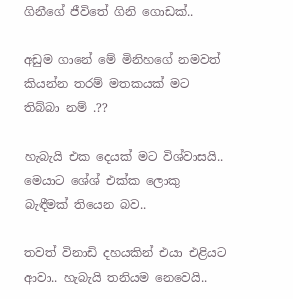ගිනීගේ ජීවිතේ ගිනි ගොඩක්..

අඩුම ගානේ මේ මිනිහගේ නමවත් කියන්න තරම් මතකයක් මට තිබ්බා නම් .??

හැබැයි එක දෙයක් මට විශ්වාසයි.. මෙයාට ශේශ් එක්ක ලොකු බැඳීමක් තියෙන බව..

තවත් විනාඩි දහයකින් එයා එළියට ආවා.. හැබැයි තනියම නෙවෙයි..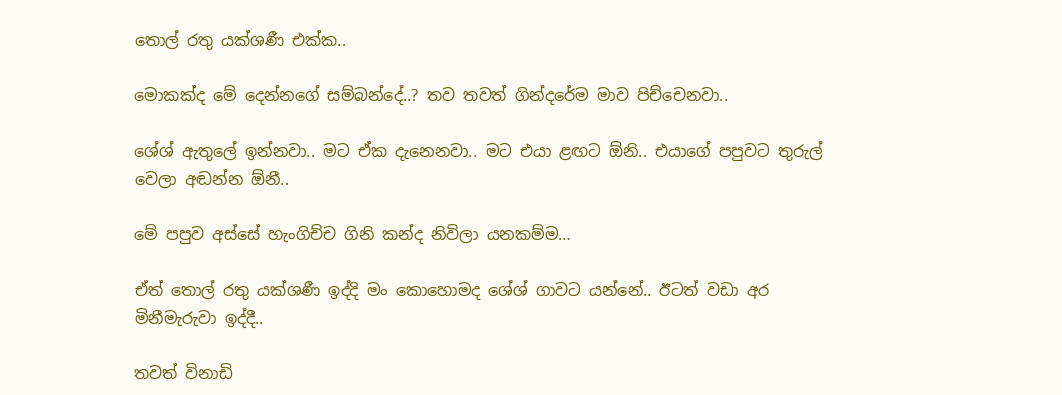තොල් රතු යක්ශණී එක්ක..

මොකක්ද මේ දෙන්නගේ සම්බන්දේ..? තව තවත් ගින්දරේම මාව පිච්චෙනවා..

ශේශ් ඇතුලේ ඉන්නවා.. මට ඒක දැනෙනවා.. මට එයා ළඟට ඕනි.. එයාගේ පපුවට තුරුල් වෙලා අඬන්න ඕනී..

මේ පපුව අස්සේ හැංගිච්ච ගිනි කන්ද නිවිලා යනකම්ම…

ඒත් තොල් රතු යක්ශණී ඉද්දි මං කොහොමද ශේශ් ගාවට යන්නේ.. ඊටත් වඩා අර මිනීමැරුවා ඉද්දී..

තවත් විනාඩි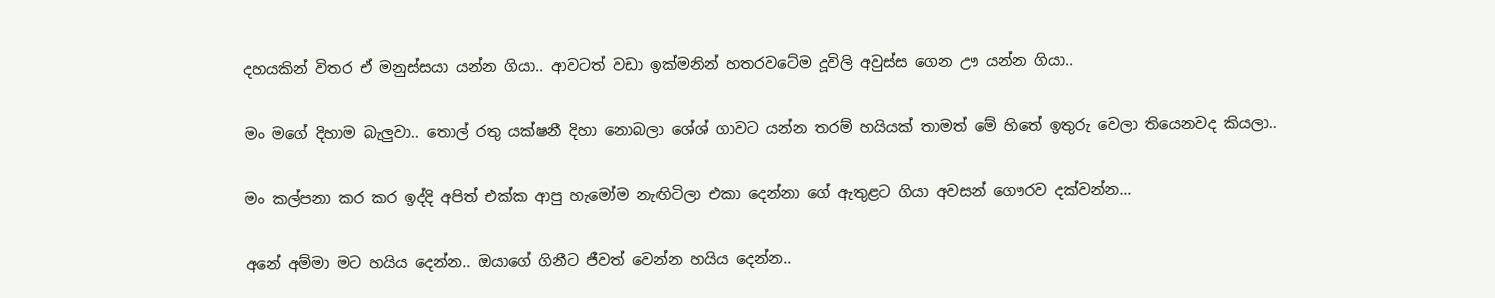දහයකින් විතර ඒ මනුස්සයා යන්න ගියා.. ආවටත් වඩා ඉක්මනින් හතරවටේම දූවිලි අවුස්ස ගෙන ඌ යන්න ගියා..

මං මගේ දිහාම බැලුවා.. තොල් රතු යක්ෂනී දිහා නොබලා ශේශ් ගාවට යන්න තරම් හයියක් තාමත් මේ හිතේ ඉතුරු වෙලා තියෙනවද කියලා..

මං කල්පනා කර කර ඉද්දි අපිත් එක්ක ආපු හැමෝම නැඟිටිලා එකා දෙන්නා ගේ ඇතුළට ගියා අවසන් ගෞරව දක්වන්න…

අනේ අම්මා මට හයිය දෙන්න.. ඔයාගේ ගිනීට ජීවත් වෙන්න හයිය දෙන්න..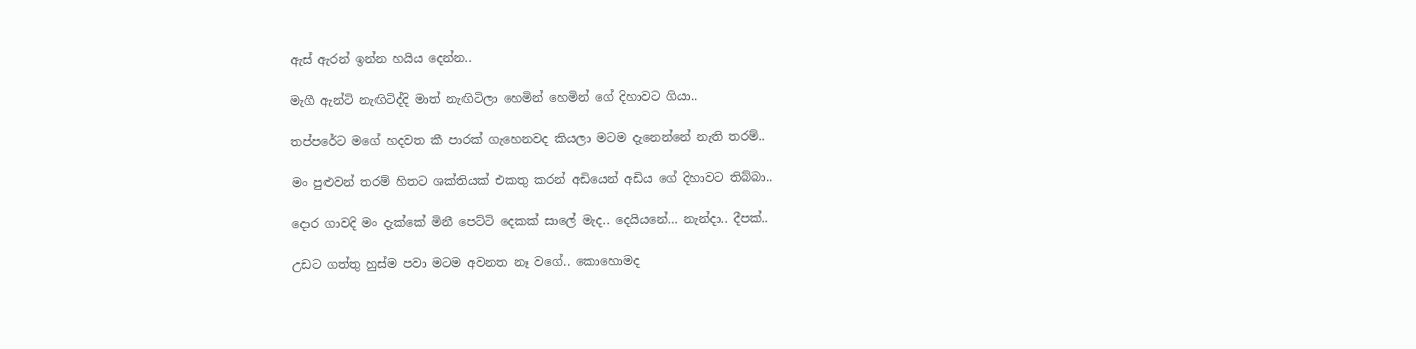ඇස් ඇරන් ඉන්න හයිය දෙන්න..

මැගී ඇන්ටි නැඟිටිද්දි මාත් නැඟිටිලා හෙමින් හෙමින් ගේ දිහාවට ගියා..

තප්පරේට මගේ හදවත කී පාරක් ගැහෙනවද කියලා මටම දැනෙන්නේ නැති තරම්..

මං පුළුවන් තරම් හිතට ශක්තියක් එකතු කරන් අඩියෙන් අඩිය ගේ දිහාවට තිබ්බා..

දොර ගාවදි මං දැක්කේ මිනී පෙට්ටි දෙකක් සාලේ මැද.. දෙයියනේ… නැන්දා.. දීපක්..

උඩට ගත්තු හුස්ම පවා මටම අවනත නෑ වගේ.. කොහොමද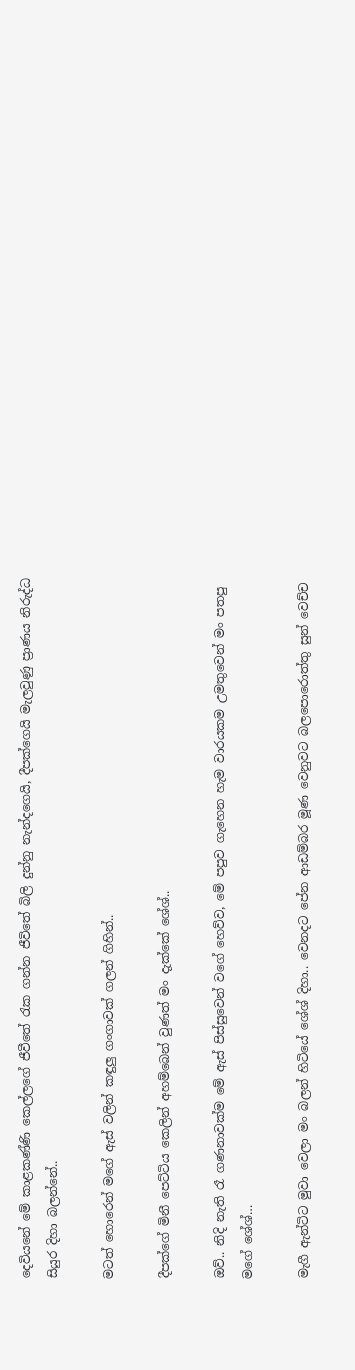දෙවියනේ මේ කාළකණ්ණි කෙල්ලගේ ජීවීතේ රැක ගන්න ජීවිතේ බිලි දුන්නු නැන්දගෙයි, දීපක්ගෙයි මැලවුණු ප්‍රාණය නිරුද්ධ සියුර දිහා බලන්නේ..

මටත් හොරෙන් මගේ ඇස් වලින් කඳුලු ගංගාවක් ගලන් ගිහින්..

දීපක්ගේ මිනී පෙට්ටිය කෙලින් අහම්බෙන් වුණත් මං දැක්කේ ශේශ්..

ඔව්.. නිදි නැති රෑ ගණනාවක්ම මේ ඇස් පිස්සුවෙන් වගේ හෙව්ව, මේ පපුව ගැහෙන හැම වාරයකම උමතුවෙන් මං පතපු මගේ ශේශ්…

මැගී ඇන්ටිට මුවා වෙලා මං බලන් හිටියේ ශේශ් දිහා.. වෙනදට පේන ආඩම්බර මූණ වෙනුවට බලපොරොත්තු සුන් වෙච්ච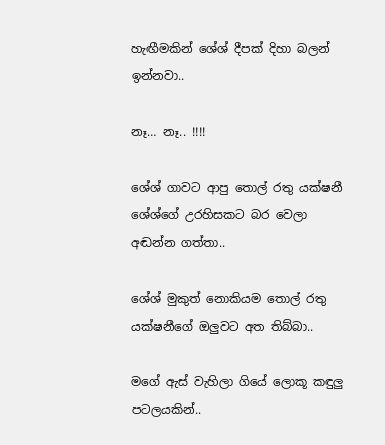හැඟීමකින් ශේශ් දීපක් දිහා බලන් ඉන්නවා..

නෑ… නෑ.. !!!!

ශේශ් ගාවට ආපු තොල් රතු යක්ෂනී ශේශ්ගේ උරහිසකට බර වෙලා අඬන්න ගත්තා..

ශේශ් මුකුත් නොකියම තොල් රතු යක්ෂනීගේ ඔලුවට අත තිබ්බා..

මගේ ඇස් වැහිලා ගියේ ලොකූ කඳුලු පටලයකින්..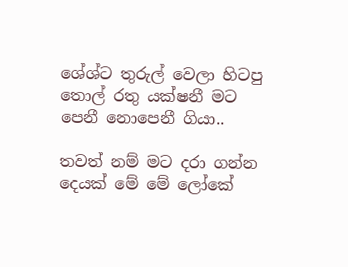ශේශ්ට තුරුල් වෙලා හිටපු තොල් රතු යක්ෂනී මට පෙනී නොපෙනී ගියා..

තවත් නම් මට දරා ගන්න දෙයක් මේ මේ ලෝකේ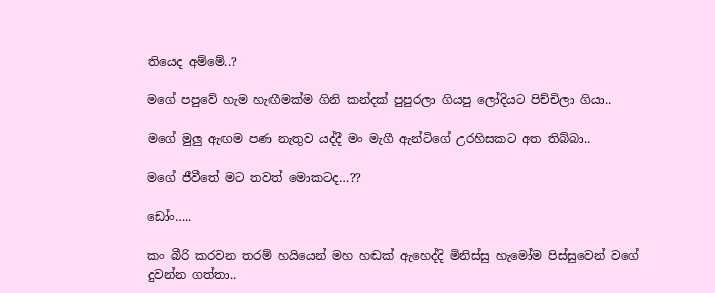තියෙද අම්මේ..?

මගේ පපුවේ හැම හැඟීමක්ම ගිනි කන්දක් පුපුරලා ගියපු ලෝදියට පිච්චිලා ගියා..

මගේ මුලු ඇඟම පණ නැතුව යද්දී මං මැගී ඇන්ටිගේ උරහිසකට අත තිබ්බා..

මගේ ජීවීතේ මට තවත් මොකටද…??

ඩෝං…..

කං බීරි කරවන තරම් හයියෙන් මහ හඬක් ඇහෙද්දි මිනිස්සු හැමෝම පිස්සුවෙන් වගේ දුවන්න ගත්තා..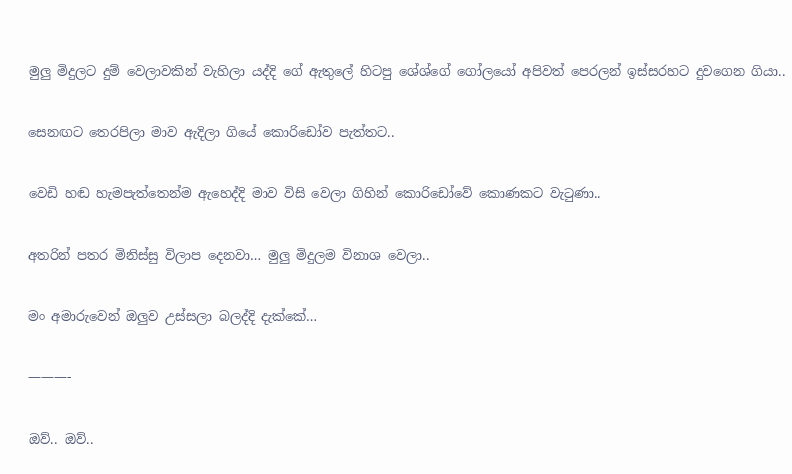මුලු මිදුලට දුම් වෙලාවකින් වැහිලා යද්දි ගේ ඇතුලේ හිටපු ශේශ්ගේ ගෝලයෝ අපිවත් පෙරලන් ඉස්සරහට දුවගෙන ගියා..

සෙනඟට තෙරපිලා මාව ඇදිලා ගියේ කොරිඩෝව පැත්තට..

වෙඩි හඬ හැමපැත්තෙන්ම ඇහෙද්දි මාව විසි වෙලා ගිහින් කොරිඩෝවේ කොණකට වැටුණා..

අතරින් පතර මිනිස්සු විලාප දෙනවා… මුලු මිදුලම විනාශ වෙලා..

මං අමාරුවෙන් ඔලුව උස්සලා බලද්දි දැක්කේ…

———-

ඔව්.. ඔව්..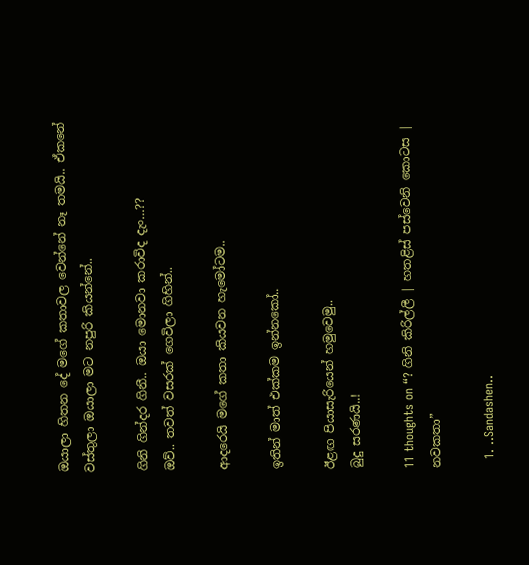ඔයාලා හිතන දේ මගේ කතාවල වෙන්නේ නෑ තමයි.. ඒකනේ වස්තුලා ඔයාලා මට නපුරි කියන්නේ..

ගිනි ගින්දර ගිනී.. ඔයා මොනවා කරාවිද දැං…??
ඔව්.. තවත් වසරක් ගෙවිලා ගිහින්..

ආදරෙයි මගේ කතා කියවන හැමෝටම..

ඉතින් මාත් එක්කම ඉන්නකෝ..

ඊළඟ පියාසැරියෙන් හමුවෙමු..
බුදු සරණයි..!

11 thoughts on “? ගිනි කිරිල්ලී | හතළිස් පස්වෙනි කොටස | නවකතා”

  1. ..Sandashen..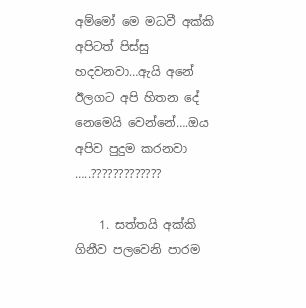අම්මෝ මෙ මධවී අක්කි අපිටත් පිස්සු හදවනවා…ඇයි අනේ ඊලගට අපි හිතන දේ නෙමෙයි වෙන්නේ….ඔය අපිව පුදුම කරනවා …..?????????????

    1. සත්තයි අක්කි ගිනීව පලවෙනි පාරම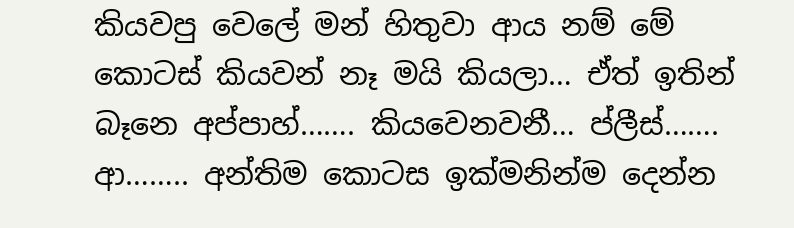කියවපු වෙලේ මන් හිතුවා ආය නම් මේ කොටස් කියවන් නෑ මයි කියලා… ඒත් ඉතින් බෑනෙ අප්පාහ්……. කියවෙනවනී… ප්ලීස්……. ආ…….. අන්තිම කොටස ඉක්මනින්ම දෙන්න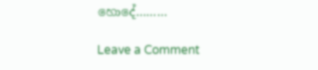හොදේ………

Leave a Comment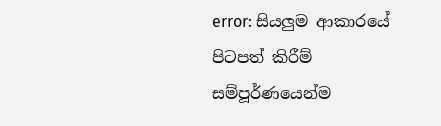error: සියලුම ආකාරයේ පිටපත් කිරීම් සම්පූර්ණයෙන්ම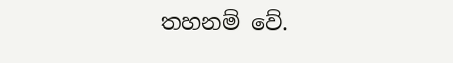තහනම් වේ.